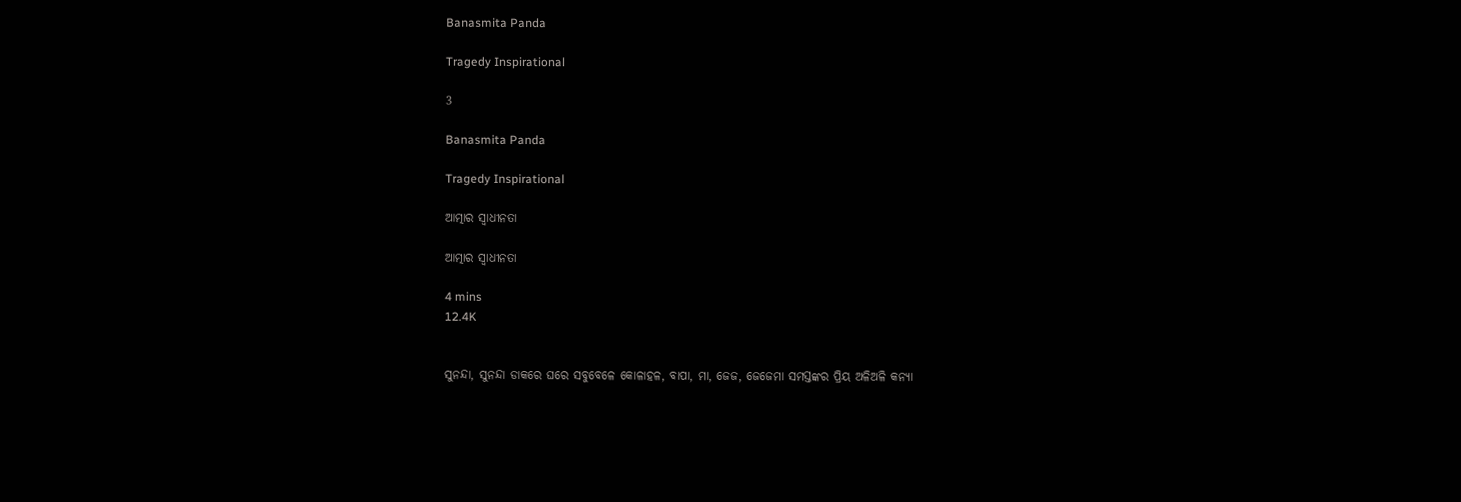Banasmita Panda

Tragedy Inspirational

3

Banasmita Panda

Tragedy Inspirational

ଆତ୍ମାର ସ୍ୱାଧୀନତା

ଆତ୍ମାର ସ୍ୱାଧୀନତା

4 mins
12.4K


ସୁନନ୍ଦା, ସୁନନ୍ଦା ଡାକରେ ଘରେ ସବୁବେଳେ କୋଳାହଳ, ବାପା, ମା, ଜେଜ, ଜେଜେମା ସମସ୍ତଙ୍କର ପ୍ରିୟ ଅଳିଅଳି କନ୍ୟା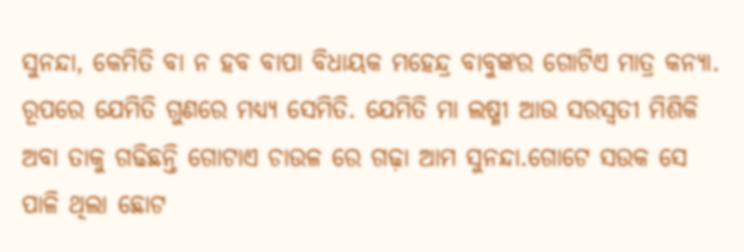ସୁନନ୍ଦା, କେମିତି ବା ନ ହବ ବାପା ବିଧାୟକ ମହେନ୍ଦ୍ର ବାବୁଙ୍କର ଗୋଟିଏ ମାତ୍ର କନ୍ୟା. ରୂପରେ ଯେମିତି ଗୁଣରେ ମଧ୍ୟ୍ୟ ସେମିତି. ଯେମିତି ମା ଲଷ୍ମୀ ଆଉ ସରସ୍ବତୀ ମିଶିକି ଅବା ତାକୁ ଗଢିଛନ୍ତି ଗୋଟାଏ ଚାଉଳ ରେ ଗଢ଼ା ଆମ ସୁନନ୍ଦା.ଗୋଟେ ସଉକ ସେ ପାଳି ଥିଲା ଛୋଟ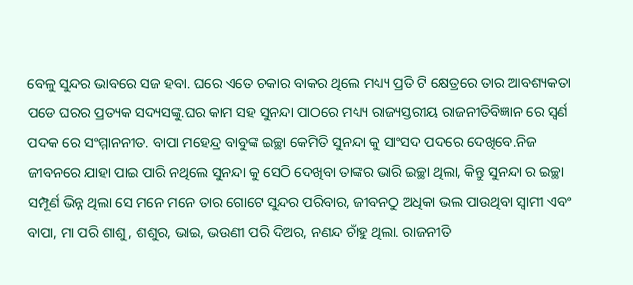ବେଳୁ ସୁନ୍ଦର ଭାବରେ ସଜ ହବା. ଘରେ ଏତେ ଚକାର ବାକର ଥିଲେ ମଧ୍ୟ୍ୟ ପ୍ରତି ଟି କ୍ଷେତ୍ରରେ ତାର ଆବଶ୍ୟକତା ପଡେ ଘରର ପ୍ରତ୍ୟକ ସଦ୍ୟସଙ୍କୁ.ଘର କାମ ସହ ସୁନନ୍ଦା ପାଠରେ ମଧ୍ୟ୍ୟ ରାଜ୍ୟସ୍ତରୀୟ ରାଜନୀତିବିଜ୍ଞାନ ରେ ସ୍ଵର୍ଣ ପଦକ ରେ ସଂମ୍ମାନନୀତ. ବାପା ମହେନ୍ଦ୍ର ବାବୁଙ୍କ ଇଚ୍ଛା କେମିତି ସୁନନ୍ଦା କୁ ସାଂସଦ ପଦରେ ଦେଖିବେ.ନିଜ ଜୀବନରେ ଯାହା ପାଇ ପାରି ନଥିଲେ ସୁନନ୍ଦା କୁ ସେଠି ଦେଖିବା ତାଙ୍କର ଭାରି ଇଚ୍ଛା ଥିଲା, କିନ୍ତୁ ସୁନନ୍ଦା ର ଇଚ୍ଛା ସମ୍ପୂର୍ଣ ଭିନ୍ନ ଥିଲା ସେ ମନେ ମନେ ତାର ଗୋଟେ ସୁନ୍ଦର ପରିବାର, ଜୀବନଠୁ ଅଧିକା ଭଲ ପାଉଥିବା ସ୍ୱାମୀ ଏବଂ ବାପା, ମା ପରି ଶାଶୁ, ଶଶୁର, ଭାଇ, ଭଉଣୀ ପରି ଦିଅର, ନଣନ୍ଦ ଚାଁହୁ ଥିଲା. ରାଜନୀତି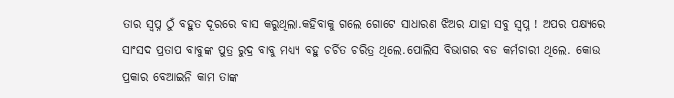ତାର ସ୍ବପ୍ନ ଠୁଁ ବହୁତ ଦୂରରେ ବାସ କରୁଥିଲା.କହିବାକୁ ଗଲେ ଗୋଟେ ସାଧାରଣ ଝିଅର ଯାହା ସବୁ ସ୍ବପ୍ନ ! ଅପର ପକ୍ଷ୍ୟରେ ସାଂସଦ ପ୍ରତାପ ବାବୁଙ୍କ ପୁତ୍ର ରୁଦ୍ର ବାବୁ ମଧ୍ୟ୍ୟ ବହୁ ଚର୍ଚିତ ଚରିତ୍ର ଥିଲେ.ପୋଲିସ ବିଭାଗର ବଡ କର୍ମଚାରୀ ଥିଲେ. କୋଉ ପ୍ରକାର ବେଆଇନି କାମ ତାଙ୍କ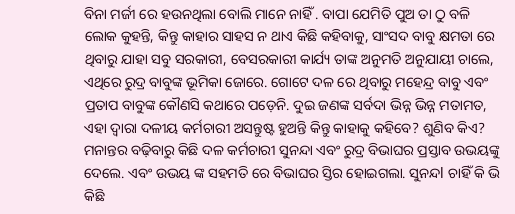ବିନା ମର୍ଜୀ ରେ ହଉନଥିଲା ବୋଲି ମାନେ ନାହିଁ . ବାପା ଯେମିତି ପୁଅ ତା ଠୁ ବଳି ଲୋକ କୁହନ୍ତି, କିନ୍ତୁ କାହାର ସାହସ ନ ଥାଏ କିଛି କହିବାକୁ, ସାଂସଦ ବାବୁ କ୍ଷମତା ରେ ଥିବାରୁ ଯାହା ସବୁ ସରକାରୀ, ବେସରକାରୀ କାର୍ଯ୍ୟ ତାଙ୍କ ଅନୁମତି ଅନୁଯାୟୀ ଚାଲେ, ଏଥିରେ ରୁଦ୍ର ବାବୁଙ୍କ ଭୂମିକା ଜୋରେ. ଗୋଟେ ଦଳ ରେ ଥିବାରୁ ମହେନ୍ଦ୍ର ବାବୁ ଏବଂ ପ୍ରତାପ ବାବୁଙ୍କ କୌଣସି କଥାରେ ପଡ଼େନି. ଦୁଇ ଜଣଙ୍କ ସର୍ବଦା ଭିନ୍ନ ଭିନ୍ନ ମତାମତ, ଏହା ଦ୍ୱାରା ଦଳୀୟ କର୍ମଚାରୀ ଅସନ୍ତୁଷ୍ଟ ହୁଅନ୍ତି କିନ୍ତୁ କାହାକୁ କହିବେ? ଶୁଣିବ କିଏ? ମନାନ୍ତର ବଢ଼ିବାରୁ କିଛି ଦଳ କର୍ମଚାରୀ ସୁନନ୍ଦା ଏବଂ ରୁଦ୍ର ବିଭାଘର ପ୍ରସ୍ତାବ ଉଭୟଙ୍କୁ ଦେଲେ. ଏବଂ ଉଭୟ ଙ୍କ ସହମତି ରେ ବିଭାଘର ସ୍ତିର ହୋଇଗଲା. ସୁନନ୍ଦl ଚାହିଁ କି ଭି କିଛି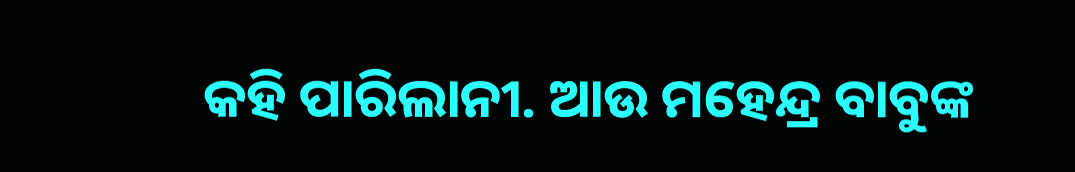କହି ପାରିଲାନୀ. ଆଉ ମହେନ୍ଦ୍ର ବାବୁଙ୍କ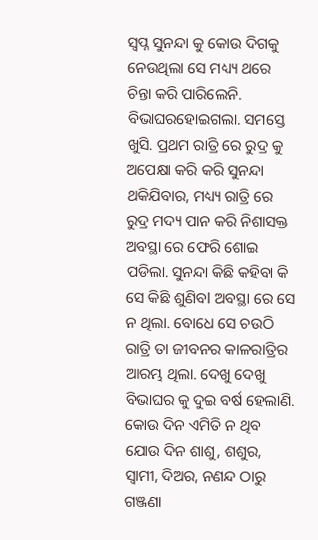ସ୍ବପ୍ନ ସୁନନ୍ଦା କୁ କୋଉ ଦିଗକୁ ନେଉଥିଲା ସେ ମଧ୍ୟ୍ୟ ଥରେ ଚିନ୍ତା କରି ପାରିଲେନି. ବିଭାଘରହୋଇଗଲା. ସମସ୍ତେ ଖୁସି. ପ୍ରଥମ ରାତ୍ରି ରେ ରୁଦ୍ର କୁ ଅପେକ୍ଷା କରି କରି ସୁନନ୍ଦା ଥକିଯିବାର, ମଧ୍ୟ୍ୟ ରାତ୍ରି ରେ ରୁଦ୍ର ମଦ୍ୟ ପାନ କରି ନିଶାସକ୍ତ ଅବସ୍ଥା ରେ ଫେରି ଶୋଇ ପଡିଲା. ସୁନନ୍ଦା କିଛି କହିବା କି ସେ କିଛି ଶୁଣିବl ଅବସ୍ଥା ରେ ସେ ନ ଥିଲା. ବୋଧେ ସେ ଚଉଠି ରାତ୍ରି ତା ଜୀବନର କାଳରାତ୍ରିର ଆରମ୍ଭ ଥିଲା. ଦେଖୁ ଦେଖୁ ବିଭାଘର କୁ ଦୁଇ ବର୍ଷ ହେଲାଣି. କୋଉ ଦିନ ଏମିତି ନ ଥିବ ଯୋଉ ଦିନ ଶାଶୁ, ଶଶୁର, ସ୍ୱାମୀ, ଦିଅର, ନଣନ୍ଦ ଠାରୁ ଗଞ୍ଜଣା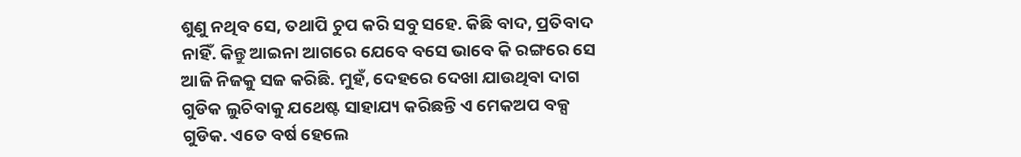ଶୁଣୁ ନଥିବ ସେ, ତଥାପି ଚୁପ କରି ସବୁ ସହେ. କିଛି ବାଦ, ପ୍ରତିବାଦ ନାହିଁ. କିନ୍ତୁ ଆଇନା ଆଗରେ ଯେବେ ବସେ ଭାବେ କି ରଙ୍ଗରେ ସେ ଆଜି ନିଜକୁ ସଜ କରିଛି. ମୁହଁ, ଦେହରେ ଦେଖା ଯାଉଥିବା ଦାଗ ଗୁଡିକ ଲୁଚିବାକୁ ଯଥେଷ୍ଟ ସାହାଯ୍ୟ କରିଛନ୍ତି ଏ ମେକଅପ ବକ୍ସ ଗୁଡିକ. ଏତେ ବର୍ଷ ହେଲେ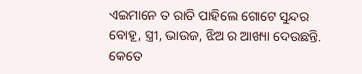ଏଇମାନେ ତ ରାତି ପାହିଲେ ଗୋଟେ ସୁନ୍ଦର ବୋହୂ, ସ୍ତ୍ରୀ, ଭାଉଜ, ଝିଅ ର ଆଖ୍ୟା ଦେଉଛନ୍ତି. କେତେ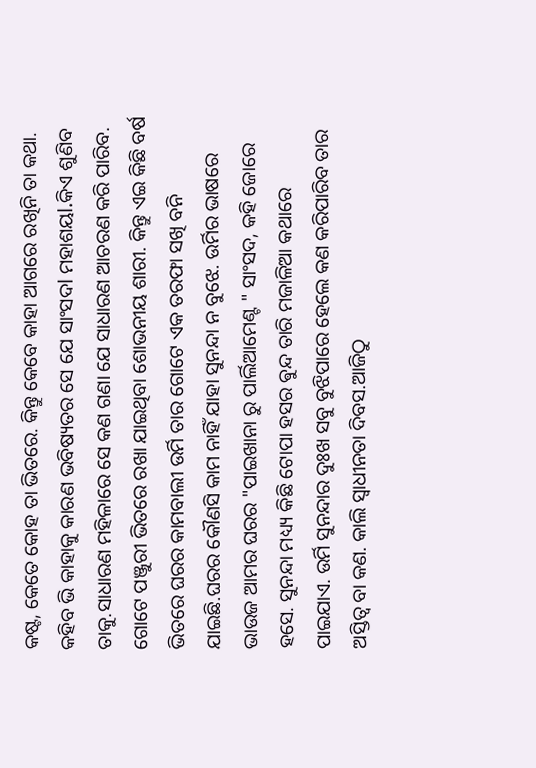କଷ୍ଟ, କେତେ କୋହ ତା ଭିତରେ. କିନ୍ତୁ କେବେ କାହା ଆଗରେ ରଖିନି ତା କଥା. କହିବ ଭି କାହାକୁ କାରଣ ଭବିଷ୍ୟତର ସେ ଯେ ସାଂସଦl ମହାଶୟl.କିଏ ଶୁଣିବ ତାକୁ.ସାଧାରଣ ମହିଳାରେ ସେ କଣ ଗଣା ଯେ ସାଧାରଣ ଆଚରଣ କରି ପାରିବ. ଗୋଟେ ପଞ୍ଜୁରୀ ଭିତରେ ରଖା ଯାଇଥିବା ଶୋଭନୀୟ ଶାରୀ. କିନ୍ତୁ ଏଇ କିଛି ବର୍ଷ ଭିତରେ ଘରର କାମବାଲୀ ଉର୍ମି ତାର ଗୋଟେ ଏକ ତରଫା ସଖି ବନି ଯାଇଛି.ଘରର କୌଣସି କାମ ନାହିଁ ଯାହା ସୁନନ୍ଦା ନ ବୁଝେ. ଉର୍ମିର ଭାଷରେ ଭାଉଜ ଆମର ଘରର "ପାଇଖାନା ରୁ ପାର୍ଲିଆମେଣ୍ଟ " ସାଂସଦ, କହି ଜୋରେ ହସେ. ସୁନନ୍ଦା ମଧ୍ୟ୍ୟ କିଛି ଟୋପା ହସର ଵୁନ୍ଦ ତାରି ମଜାଳିଆ କଥାରେ ପାଇଯାଏ. ଉର୍ମି ସୁନନ୍ଦାର ଦୁଃଖ ସବୁ ବୁଝିପାରେ ହେଲେ କଣ କରିପାରିବ ତାର ଅସ୍ତିତ୍ବ ବା କଣ. କାଲି ସ୍ୱାଧୀନତା ଦିବସ.ଆଜିଠୁ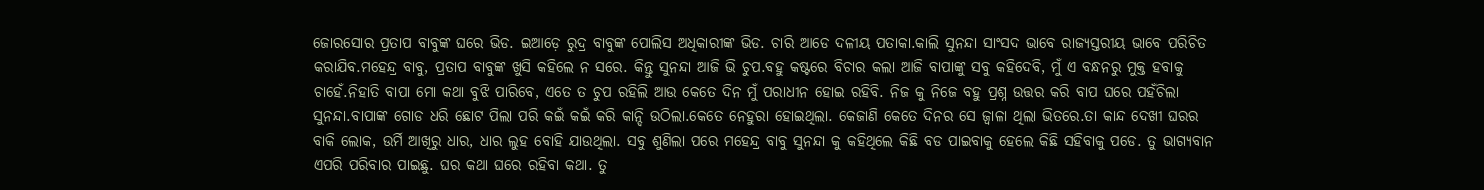ଜୋରସୋର ପ୍ରତାପ ବାବୁଙ୍କ ଘରେ ଭିଡ. ଇଆଡ଼େ ରୁଦ୍ର ବାବୁଙ୍କ ପୋଲିସ ଅଧିକାରୀଙ୍କ ଭିଡ. ଚାରି ଆଡେ ଦଳୀୟ ପତାକା.କାଲି ସୁନନ୍ଦା ସାଂସଦ ଭାବେ ରାଜ୍ୟସ୍ତରୀୟ ଭାବେ ପରିଚିତ କରାଯିବ.ମହେନ୍ଦ୍ର ବାବୁ, ପ୍ରତାପ ବାବୁଙ୍କ ଖୁସି କହିଲେ ନ ସରେ. କିନ୍ତୁ ସୁନନ୍ଦା ଆଜି ଭି ଚୁପ.ବହୁ କଷ୍ଟରେ ବିଚାର କଲା ଆଜି ବାପାଙ୍କୁ ସବୁ କହିଦେବି, ମୁଁ ଏ ବନ୍ଧନରୁ ମୁକ୍ତ ହବାକୁ ଚାହେଁ.ନିହାତି ବାପା ମୋ କଥା ବୁଝି ପାରିବେ, ଏତେ ତ ଚୁପ ରହିଲି ଆଉ କେତେ ଦିନ ମୁଁ ପରାଧୀନ ହୋଇ ରହିବି. ନିଜ କୁ ନିଜେ ବହୁ ପ୍ରଶ୍ନ ଉତ୍ତର କରି ବାପ ଘରେ ପହଁଚିଲା ସୁନନ୍ଦା.ବାପାଙ୍କ ଗୋଡ ଧରି ଛୋଟ ପିଲା ପରି କଇଁ କଇଁ କରି କାନ୍ଦି ଉଠିଲା.କେତେ ନେହୁରା ହୋଇଥିଲା. କେଜାଣି କେତେ ଦିନର ସେ ଜ୍ୱାଳା ଥିଲା ଭିତରେ.ତା କାନ୍ଦ ଦେଖୀ ଘରର ବାକି ଲୋକ, ଉର୍ମି ଆଖିରୁ ଧାର, ଧାର ଲୁହ ବୋହି ଯାଉଥିଲା. ସବୁ ଶୁଣିଲା ପରେ ମହେନ୍ଦ୍ର ବାବୁ ସୁନନ୍ଦା କୁ କହିଥିଲେ କିଛି ବଡ ପାଇବାକୁ ହେଲେ କିଛି ସହିବାକୁ ପଡେ. ତୁ ଭାଗ୍ୟବାନ ଏପରି ପରିବାର ପାଇଛୁ. ଘର କଥା ଘରେ ରହିବା କଥା. ତୁ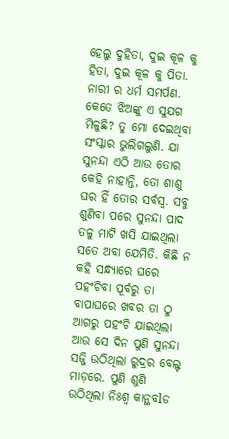ହେଲୁ ଦୁହିତା, ଦୁଇ କୂଳ କୁ ହିତା, ଦୁଇ କୂଳ କୁ ପିତା. ନାରୀ ର ଧର୍ମ ସମର୍ପଣ. କେତେ ଝିଅଙ୍କୁ ଏ ସୁଯଗ ମିଳୁଛି? ତୁ ମୋ ଦେଇଥିବା ସଂସ୍କାର ଭୁଲିଗଲୁଣି. ଯା ସୁନନ୍ଦା ଏଠି ଆଉ ତୋର କେହି ନାହାନ୍ତି, ତୋ ଶାଶୁ ଘର ହିଁ ତୋର ସର୍ବସ୍ବ. ସବୁ ଶୁଣିବା ପରେ ସୁନନ୍ଦା ପାଦ ତଳୁ ମାଟି ଖସି ଯାଇଥିଲା ସତେ ଅବା ଯେମିତି. କିଛି ନ କହି ସନ୍ଧ୍ୟାରେ ଘରେ ପହଂଚିବା ପୂର୍ବରୁ ତା ବାପାଘରେ ଖବର ତା ଠୁ ଆଗରୁ ପହଂଚି ଯାଇଥିଲା ଆଉ ସେ ଦିନ ପୁଣି ସୁନନ୍ଦା ସଜ୍ଜି ଉଠିଥିଲା ରୁଦ୍ରର ବେଲ୍ଟ ମାଡ଼ରେ. ପୁଣି ଶୁଣି ଉଠିଥିଲା ନିଃଶ୍ବ କାନ୍ଥବlଡ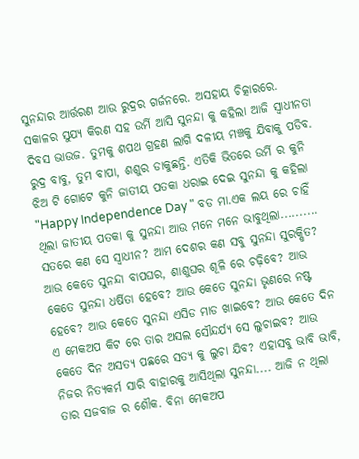ସୁନନ୍ଦାର ଆର୍ତ୍ତରଣ ଆଉ ରୁଦ୍ରର ଗର୍ଜନରେ. ଅସହାୟ ଚିତ୍କାରରେ. ସକାଳର ସୁଯ୍ୟ କିରଣ ସହ ଉର୍ମି ଆସି ସୁନନ୍ଦା କୁ କହିଲା ଆଜି ସ୍ୱାଧୀନତା ଦିବସ ଭାଉଜ. ତୁମକୁ ଶପଥ ଗ୍ରହଣ ଲାଗି ଦଳୀୟ ମଞ୍ଚକୁ ଯିବାକୁ ପଡିବ. ରୁଦ୍ର ବାବୁ, ତୁମ ବାପା, ଶଶୁର ଡାକୁଛନ୍ତି. ଏତିକି ଭିତରେ ଉର୍ମି ର କୁନି ଝିଅ ଟି ଗୋଟେ କୁନି ଜାତୀୟ ପତକା ଧରାଇ ଦେଇ ସୁନନ୍ଦା କୁ କହିଲା "Happy Independence Day " ବଡ ମା.ଏକ ଲୟ ରେ ଚାହିଁ ଥିଲା ଜାତୀୟ ପତକା କୁ ସୁନନ୍ଦା ଆଉ ମନେ ମନେ ଭାବୁଥିଲା.......... ସତରେ କଣ ସେ ସ୍ୱାଧୀନ? ଆମ ଦେଶର କଣ ସବୁ ସୁନନ୍ଦା ସୁରକ୍ଷିତ? ଆଉ କେତେ ସୁନନ୍ଦା ବାପଘର, ଶାଶୁଘର ଶୂଳି ରେ ଚଢ଼ିବେ? ଆଉ କେତେ ସୁନନ୍ଦା ଧର୍ଷିତା ହେବେ? ଆଉ କେତେ ସୁନନ୍ଦା ଭୃଣରେ ନଷ୍ଟ ହେବେ? ଆଉ କେତେ ସୁନନ୍ଦା ଏସିଡ ମାଡ ଖାଇବେ? ଆଉ କେତେ ଦିନ ଏ ମେକଅପ କିଟ ରେ ତାର ଅସଲ ସୌନ୍ଦର୍ଯ୍ୟ ସେ ଲୁଚାଇବ? ଆଉ କେତେ ଦିନ ଅସତ୍ୟ ପଛରେ ସତ୍ୟ କୁ ଲୁଚା ଯିବ? ଏହାସବୁ ଭାବି ଭାବି, ନିଜର ନିତ୍ୟକର୍ମ ସାରି ବାହାରକୁ ଆସିଥିଲା ସୁନନ୍ଦା.... ଆଜି ନ ଥିଲା ତାର ସଜବାଜ ର ଶୌକ. ବିନା ମେକଅପ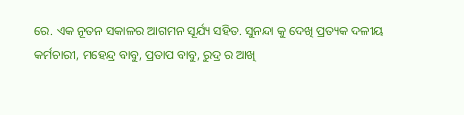ରେ. ଏକ ନୂତନ ସକାଳର ଆଗମନ ସୂର୍ଯ୍ୟ ସହିତ. ସୁନନ୍ଦା କୁ ଦେଖି ପ୍ରତ୍ୟକ ଦଳୀୟ କର୍ମଚାରୀ, ମହେନ୍ଦ୍ର ବାବୁ, ପ୍ରତାପ ବାବୁ, ରୁଦ୍ର ର ଆଖି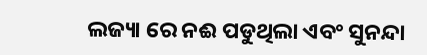ଲଜ୍ୟା ରେ ନଈ ପଡୁଥିଲା ଏବଂ ସୁନନ୍ଦା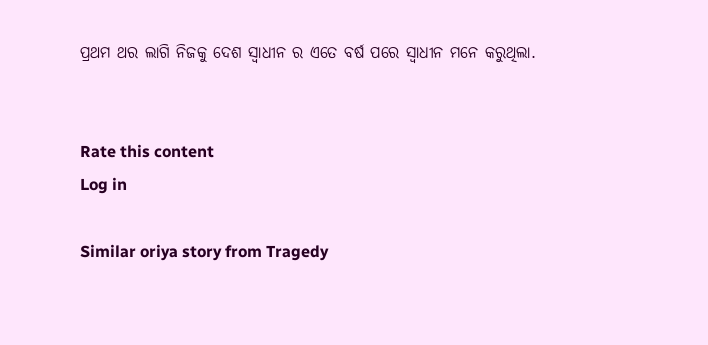ପ୍ରଥମ ଥର ଲାଗି ନିଜକୁ ଦେଶ ସ୍ୱାଧୀନ ର ଏତେ ବର୍ଷ ପରେ ସ୍ୱାଧୀନ ମନେ କରୁଥିଲା.


Rate this content
Log in

Similar oriya story from Tragedy